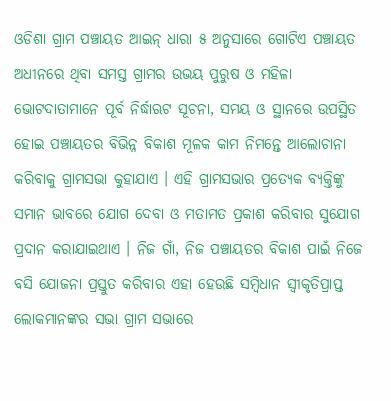ଓଡିଶା ଗ୍ରାମ ପଞ୍ଚାୟତ ଆଇନ୍ ଧାରା ୫ ଅନୁସାରେ ଗୋଟିଏ ପଞ୍ଚାୟତ ଅଧୀନରେ ଥିବା ସମସ୍ତ ଗ୍ରାମର ଉଭୟ ପୁରୁଷ ଓ ମହିଳା ଭୋଟଦାତାମାନେ ପୂର୍ବ ନିର୍ଦ୍ଧାଋଟ ସୂଚନା, ସମୟ ଓ ସ୍ଥାନରେ ଉପସ୍ଥିତ ହୋଇ ପଞ୍ଚାୟତର ବିଭିନ୍ନ ବିକାଶ ମୂଳକ କାମ ନିମନ୍ତେ ଆଲୋଚାନା କରିବାକୁ ଗ୍ରାମସଭା କୁହାଯାଏ । ଏହି ଗ୍ରାମସଭାର ପ୍ରତ୍ୟେକ ବ୍ୟକ୍ତିଙ୍କୁ ସମାନ ଭାବରେ ଯୋଗ ଦେବା ଓ ମତାମତ ପ୍ରକାଶ କରିବାର ସୁଯୋଗ ପ୍ରଦାନ କରାଯାଇଥାଏ । ନିଜ ଗାଁ, ନିଜ ପଞ୍ଚାୟତର ବିକାଶ ପାଇଁ ନିଜେ ବସି ଯୋଜନା ପ୍ରସ୍ତୁତ କରିବାର ଏହା ହେଉଛି ସମ୍ବିଧାନ ସ୍ଵୀକୃତିପ୍ରାପ୍ତ ଲୋକମାନଙ୍କର ସଭା ଗ୍ରାମ ସଭାରେ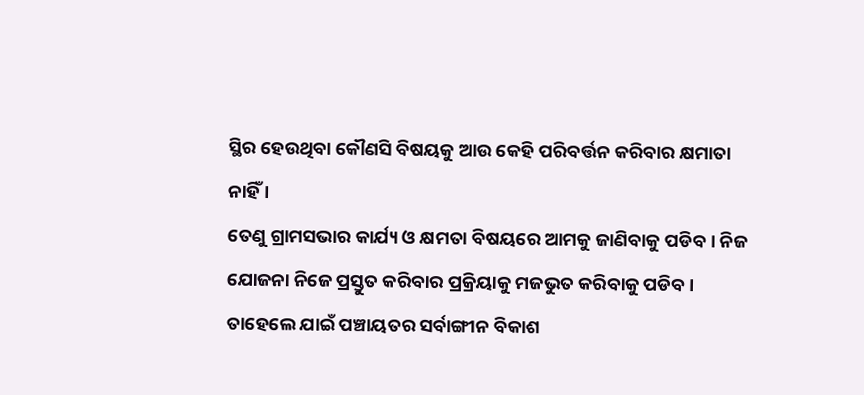ସ୍ଥିର ହେଉଥିବା କୌଣସି ବିଷୟକୁ ଆଉ କେହି ପରିବର୍ତ୍ତନ କରିବାର କ୍ଷମାତା ନାହିଁ ।
ତେଣୁ ଗ୍ରାମସଭାର କାର୍ଯ୍ୟ ଓ କ୍ଷମତା ବିଷୟରେ ଆମକୁ ଜାଣିବାକୁ ପଡିବ । ନିଜ ଯୋଜନା ନିଜେ ପ୍ରସ୍ତୁତ କରିବାର ପ୍ରକ୍ରିୟାକୁ ମଜଭୁତ କରିବାକୁ ପଡିବ । ତାହେଲେ ଯାଇଁ ପଞ୍ଚାୟତର ସର୍ବାଙ୍ଗୀନ ବିକାଶ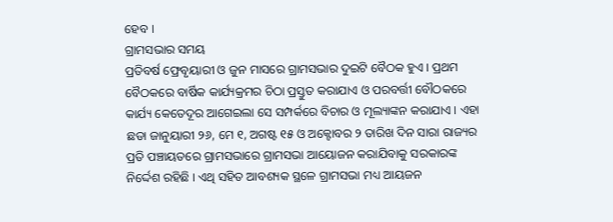ହେବ ।
ଗ୍ରାମସଭାର ସମୟ
ପ୍ରତିବର୍ଷ ଫ୍ରେବୃୟାରୀ ଓ ଜୁନ ମାସରେ ଗ୍ରାମସଭାର ଦୁଇଟି ବୈଠକ ହୁଏ । ପ୍ରଥମ ବୈଠକରେ ବାର୍ଷିକ କାର୍ଯ୍ୟକ୍ରମର ଚିଠା ପ୍ରସ୍ତୁତ କରାଯାଏ ଓ ପରବର୍ତ୍ତୀ ବୌଠକରେ କାର୍ଯ୍ୟ କେତେଦୂର ଆଗେଇଲା ସେ ସମ୍ପର୍କରେ ବିଚାର ଓ ମୂଲ୍ୟାଙ୍କନ କରାଯାଏ । ଏହା ଛଡା ଜାନୁୟାରୀ ୨୬, ମେ ୧, ଅଗଷ୍ଟ ୧୫ ଓ ଅକ୍ଟୋବର ୨ ତାରିଖ ଦିନ ସାରା ରାଜ୍ୟର ପ୍ରତି ପଞ୍ଚାୟତରେ ଗ୍ରାମସଭାରେ ଗ୍ରାମସଭା ଆୟୋଜନ କରାଯିବାକୁ ସରକାରଙ୍କ ନିର୍ଦ୍ଦେଶ ରହିଛି । ଏଥି ସହିତ ଆବଶ୍ୟକ ସ୍ଥଳେ ଗ୍ରାମସଭା ମଧ୍ୟ ଆୟଜନ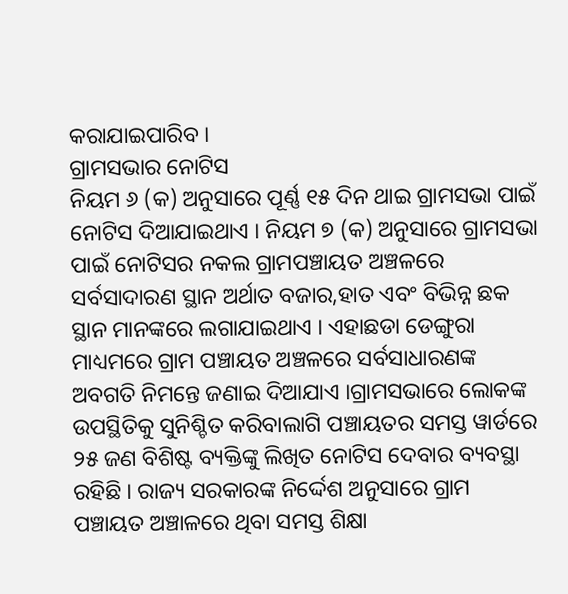କରାଯାଇପାରିବ ।
ଗ୍ରାମସଭାର ନୋଟିସ
ନିୟମ ୬ (କ) ଅନୁସାରେ ପୂର୍ଣ୍ଣ ୧୫ ଦିନ ଥାଇ ଗ୍ରାମସଭା ପାଇଁ ନୋଟିସ ଦିଆଯାଇଥାଏ । ନିୟମ ୭ (କ) ଅନୁସାରେ ଗ୍ରାମସଭା ପାଇଁ ନୋଟିସର ନକଲ ଗ୍ରାମପଞ୍ଚାୟତ ଅଞ୍ଚଳରେ ସର୍ବସାଦାରଣ ସ୍ଥାନ ଅର୍ଥାତ ବଜାର,ହାତ ଏବଂ ବିଭିନ୍ନ ଛକ ସ୍ଥାନ ମାନଙ୍କରେ ଲଗାଯାଇଥାଏ । ଏହାଛଡା ଡେଙ୍ଗୁରା ମାଧ୍ୟମରେ ଗ୍ରାମ ପଞ୍ଚାୟତ ଅଞ୍ଚଳରେ ସର୍ବସାଧାରଣଙ୍କ ଅବଗତି ନିମନ୍ତେ ଜଣାଇ ଦିଆଯାଏ ।ଗ୍ରାମସଭାରେ ଲୋକଙ୍କ ଉପସ୍ଥିତିକୁ ସୁନିଶ୍ଚିତ କରିବାଲାଗି ପଞ୍ଚାୟତର ସମସ୍ତ ୱାର୍ଡରେ ୨୫ ଜଣ ବିଶିଷ୍ଟ ବ୍ୟକ୍ତିଙ୍କୁ ଲିଖିତ ନୋଟିସ ଦେବାର ବ୍ୟବସ୍ଥା ରହିଛି । ରାଜ୍ୟ ସରକାରଙ୍କ ନିର୍ଦ୍ଦେଶ ଅନୁସାରେ ଗ୍ରାମ ପଞ୍ଚାୟତ ଅଞ୍ଚାଳରେ ଥିବା ସମସ୍ତ ଶିକ୍ଷା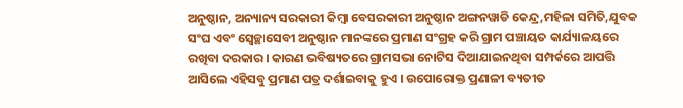ଅନୁଷ୍ଠାନ, ଅନ୍ୟାନ୍ୟ ସରକାରୀ କିମ୍ବା ବେସରକାରୀ ଅନୁଷ୍ଠାନ ଅଙ୍ଗନୱାଡି କେନ୍ଦ୍ର,ମହିଳା ସମିତି,ଯୁବକ ସଂଘ ଏବଂ ସ୍ଵେଚ୍ଛାସେବୀ ଅନୁଷ୍ଠାନ ମାନଙ୍କରେ ପ୍ରମାଣ ସଂଗ୍ରହ କରି ଗ୍ରାମ ପଞ୍ଚାୟତ କାର୍ଯ୍ୟାଳୟରେ ରଖିବା ଦରକାର । କାରଣ ଭବିଷ୍ୟତରେ ଗ୍ରାମସଭା ନୋଟିସ ଦିଆଯାଇନଥିବା ସମ୍ପର୍କରେ ଆପତ୍ତି ଆସିଲେ ଏହିସବୁ ପ୍ରମାଣ ପତ୍ର ଦର୍ଶାଇବାକୁ ହୁଏ । ଉପୋରୋକ୍ତ ପ୍ରଣାଳୀ ବ୍ୟତୀତ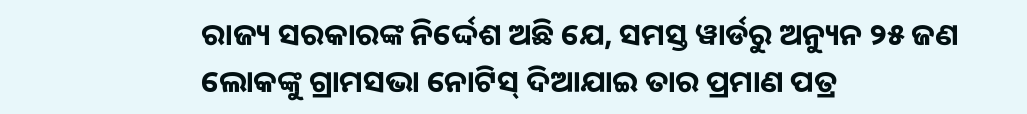ରାଜ୍ୟ ସରକାରଙ୍କ ନିର୍ଦ୍ଦେଶ ଅଛି ଯେ, ସମସ୍ତ ୱାର୍ଡରୁ ଅନ୍ୟୁନ ୨୫ ଜଣ ଲୋକଙ୍କୁ ଗ୍ରାମସଭା ନୋଟିସ୍ ଦିଆଯାଇ ତାର ପ୍ରମାଣ ପତ୍ର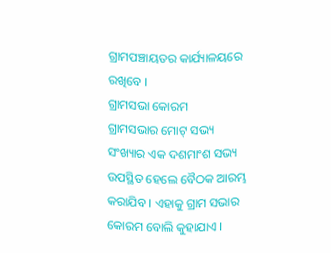ଗ୍ରାମପଞ୍ଚାୟତର କାର୍ଯ୍ୟାଳୟରେ ରଖିବେ ।
ଗ୍ରାମସଭା କୋରମ
ଗ୍ରାମସଭାର ମୋଟ୍ ସଭ୍ୟ ସଂଖ୍ୟାର ଏକ ଦଶମାଂଶ ସଭ୍ୟ ଉପସ୍ଥିତ ହେଲେ ବୈଠକ ଆରମ୍ଭ କରାଯିବ । ଏହାକୁ ଗ୍ରାମ ସଭାର କୋରମ ବୋଲି କୁହାଯାଏ ।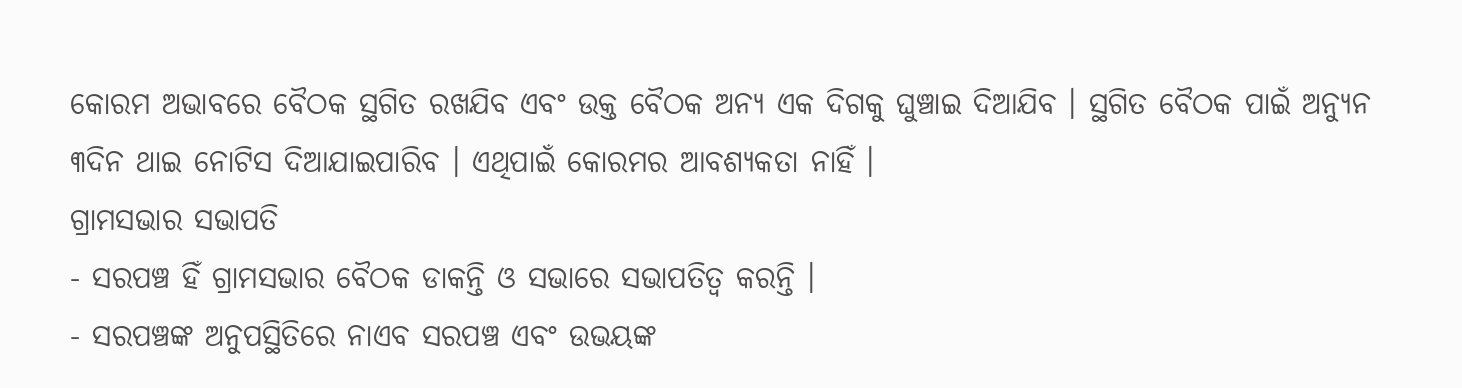କୋରମ ଅଭାବରେ ବୈଠକ ସ୍ଥଗିତ ରଖଯିବ ଏବଂ ଉକ୍ତ ବୈଠକ ଅନ୍ୟ ଏକ ଦିଗକୁ ଘୁଞ୍ଚାଇ ଦିଆଯିବ । ସ୍ଥଗିତ ବୈଠକ ପାଇଁ ଅନ୍ୟୁନ ୩ଦିନ ଥାଇ ନୋଟିସ ଦିଆଯାଇପାରିବ । ଏଥିପାଇଁ କୋରମର ଆବଶ୍ୟକତା ନାହିଁ ।
ଗ୍ରାମସଭାର ସଭାପତି
- ସରପଞ୍ଚ ହିଁ ଗ୍ରାମସଭାର ବୈଠକ ଡାକନ୍ତି ଓ ସଭାରେ ସଭାପତିତ୍ଵ କରନ୍ତି ।
- ସରପଞ୍ଚଙ୍କ ଅନୁପସ୍ଥିତିରେ ନାଏବ ସରପଞ୍ଚ ଏବଂ ଉଭୟଙ୍କ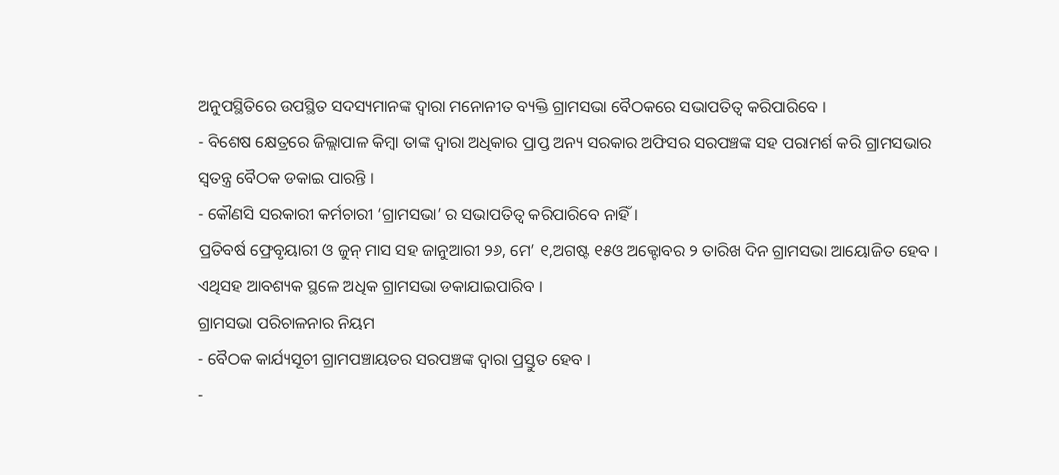ଅନୁପସ୍ଥିତିରେ ଉପସ୍ଥିତ ସଦସ୍ୟମାନଙ୍କ ଦ୍ଵାରା ମନୋନୀତ ବ୍ୟକ୍ତି ଗ୍ରାମସଭା ବୈଠକରେ ସଭାପତିତ୍ଵ କରିପାରିବେ ।
- ବିଶେଷ କ୍ଷେତ୍ରରେ ଜିଲ୍ଲାପାଳ କିମ୍ବା ତାଙ୍କ ଦ୍ଵାରା ଅଧିକାର ପ୍ରାପ୍ତ ଅନ୍ୟ ସରକାର ଅଫିସର ସରପଞ୍ଚଙ୍କ ସହ ପରାମର୍ଶ କରି ଗ୍ରାମସଭାର ସ୍ଵତନ୍ତ୍ର ବୈଠକ ଡକାଇ ପାରନ୍ତି ।
- କୌଣସି ସରକାରୀ କର୍ମଚାରୀ ‘ଗ୍ରାମସଭା’ ର ସଭାପତିତ୍ଵ କରିପାରିବେ ନାହିଁ ।
ପ୍ରତିବର୍ଷ ଫ୍ରେବୃୟାରୀ ଓ ଜୁନ୍ ମାସ ସହ ଜାନୁଆରୀ ୨୬, ମେ’ ୧,ଅଗଷ୍ଟ ୧୫ଓ ଅକ୍ଟୋବର ୨ ତାରିଖ ଦିନ ଗ୍ରାମସଭା ଆୟୋଜିତ ହେବ । ଏଥିସହ ଆବଶ୍ୟକ ସ୍ଥଳେ ଅଧିକ ଗ୍ରାମସଭା ଡକାଯାଇପାରିବ ।
ଗ୍ରାମସଭା ପରିଚାଳନାର ନିୟମ
- ବୈଠକ କାର୍ଯ୍ୟସୂଚୀ ଗ୍ରାମପଞ୍ଚାୟତର ସରପଞ୍ଚଙ୍କ ଦ୍ଵାରା ପ୍ରସ୍ତୁତ ହେବ ।
-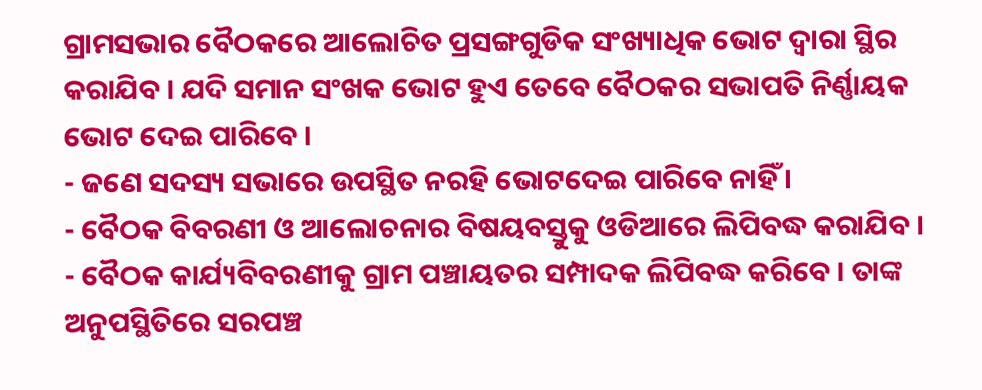ଗ୍ରାମସଭାର ବୈଠକରେ ଆଲୋଚିତ ପ୍ରସଙ୍ଗଗୁଡିକ ସଂଖ୍ୟାଧିକ ଭୋଟ ଦ୍ଵାରା ସ୍ଥିର କରାଯିବ । ଯଦି ସମାନ ସଂଖକ ଭୋଟ ହୁଏ ତେବେ ବୈଠକର ସଭାପତି ନିର୍ଣ୍ଣାୟକ ଭୋଟ ଦେଇ ପାରିବେ ।
- ଜଣେ ସଦସ୍ୟ ସଭାରେ ଉପସ୍ଥିତ ନରହି ଭୋଟଦେଇ ପାରିବେ ନାହିଁ ।
- ବୈଠକ ବିବରଣୀ ଓ ଆଲୋଚନାର ବିଷୟବସ୍ତୁକୁ ଓଡିଆରେ ଲିପିବଦ୍ଧ କରାଯିବ ।
- ବୈଠକ କାର୍ଯ୍ୟବିବରଣୀକୁ ଗ୍ରାମ ପଞ୍ଚାୟତର ସମ୍ପାଦକ ଲିପିବଦ୍ଧ କରିବେ । ତାଙ୍କ ଅନୁପସ୍ଥିତିରେ ସରପଞ୍ଚ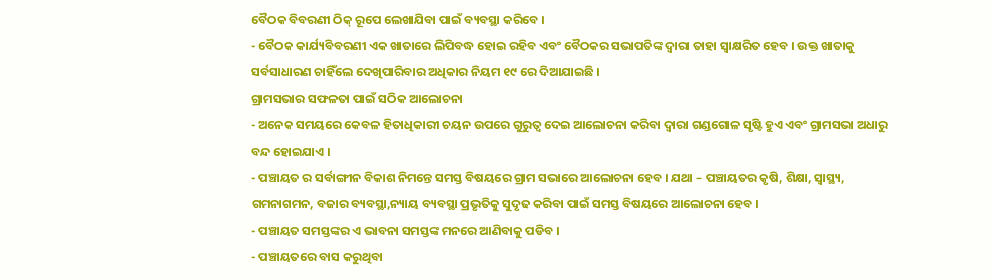ବୈଠକ ବିବରଣୀ ଠିକ୍ ରୂପେ ଲେଖାଯିବା ପାଇଁ ବ୍ୟବସ୍ଥା କରିବେ ।
- ବୈଠକ କାର୍ଯ୍ୟବିବରଣୀ ଏକ ଖାତାରେ ଲିପିବଦ୍ଧ ହୋଇ ରହିବ ଏବଂ ବୈଠକର ସଭାପତିଙ୍କ ଦ୍ଵାରା ତାହା ସ୍ଵାକ୍ଷରିତ ହେବ । ଉକ୍ତ ଖାତାକୁ ସର୍ବସାଧାରଣ ଚାହିଁଲେ ଦେଖିପାରିବାର ଅଧିକାର ନିୟମ ୧୯ ରେ ଦିଆଯାଇଛି ।
ଗ୍ରାମସଭାର ସଫଳତା ପାଇଁ ସଠିକ ଆଲୋଚନା
- ଅନେକ ସମୟରେ କେବଳ ହିତାଧିକାରୀ ଚୟନ ଉପରେ ଗୁରୁତ୍ଵ ଦେଇ ଆଲୋଚନା କରିବା ଦ୍ଵାରା ଗଣ୍ଡଗୋଳ ସୃଷ୍ଟି ହୁଏ ଏବଂ ଗ୍ରାମସଭା ଅଧାରୁ ବନ୍ଦ ହୋଇଯାଏ ।
- ପଞ୍ଚାୟତ ର ସର୍ବାଙ୍ଗୀନ ବିକାଶ ନିମନ୍ତେ ସମସ୍ତ ବିଷୟରେ ଗ୍ରାମ ସଭାରେ ଆଲୋଚନା ହେବ । ଯଥା – ପଞ୍ଚାୟତର କୃଷି, ଶିକ୍ଷା, ସ୍ୱାସ୍ଥ୍ୟ, ଗମନାଗମନ, ବଜାର ବ୍ୟବସ୍ଥା,ନ୍ୟାୟ ବ୍ୟବସ୍ଥା ପ୍ରଭୃତିକୁ ସୁଦୃଢ କରିବା ପାଇଁ ସମସ୍ତ ବିଷୟରେ ଆଲୋଚନା ହେବ ।
- ପଞ୍ଚାୟତ ସମସ୍ତଙ୍କର ଏ ଭାବନା ସମସ୍ତଙ୍କ ମନରେ ଆଣିବାକୁ ପଡିବ ।
- ପଞ୍ଚାୟତରେ ବାସ କରୁଥିବା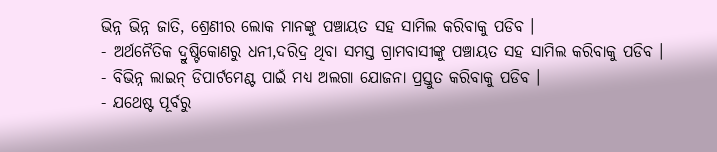ଭିନ୍ନ ଭିନ୍ନ ଜାତି, ଶ୍ରେଣୀର ଲୋକ ମାନଙ୍କୁ ପଞ୍ଚାୟତ ସହ ସାମିଲ କରିବାକୁ ପଡିବ ।
- ଅର୍ଥନୈତିକ ଦ୍ରୁଷ୍ଟିକୋଣରୁ ଧନୀ,ଦରିଦ୍ର ଥିବା ସମସ୍ତ ଗ୍ରାମବାସୀଙ୍କୁ ପଞ୍ଚାୟତ ସହ ସାମିଲ କରିବାକୁ ପଡିବ ।
- ବିଭିନ୍ନ ଲାଇନ୍ ଡିପାର୍ଟମେଣ୍ଟ ପାଇଁ ମଧ୍ୟ ଅଲଗା ଯୋଜନା ପ୍ରସ୍ତୁତ କରିବାକୁ ପଡିବ ।
- ଯଥେଷ୍ଟ ପୂର୍ବରୁ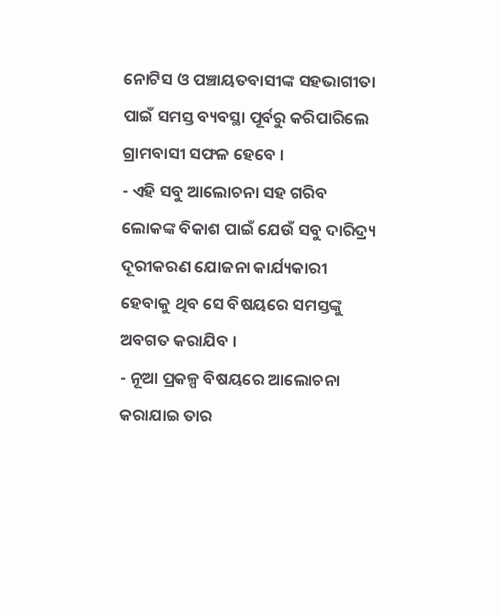ନୋଟିସ ଓ ପଞ୍ଚାୟତବାସୀଙ୍କ ସହଭାଗୀତା ପାଇଁ ସମସ୍ତ ବ୍ୟବସ୍ଥା ପୂର୍ବରୁ କରିପାରିଲେ ଗ୍ରାମବାସୀ ସଫଳ ହେବେ ।
- ଏହି ସବୁ ଆଲୋଚନା ସହ ଗରିବ ଲୋକଙ୍କ ବିକାଶ ପାଇଁ ଯେଉଁ ସବୁ ଦାରିଦ୍ର୍ୟ ଦୂରୀକରଣ ଯୋଜନା କାର୍ଯ୍ୟକାରୀ ହେବାକୁ ଥିବ ସେ ବିଷୟରେ ସମସ୍ତଙ୍କୁ ଅବଗତ କରାଯିବ ।
- ନୂଆ ପ୍ରକଳ୍ପ ବିଷୟରେ ଆଲୋଚନା କରାଯାଇ ତାର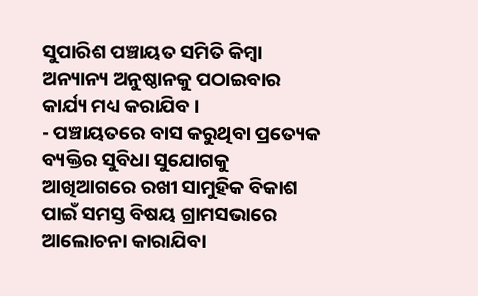ସୁପାରିଶ ପଞ୍ଚାୟତ ସମିତି କିମ୍ବା ଅନ୍ୟାନ୍ୟ ଅନୁଷ୍ଠାନକୁ ପଠାଇବାର କାର୍ଯ୍ୟ ମଧ୍ୟ କରାଯିବ ।
- ପଞ୍ଚାୟତରେ ବାସ କରୁଥିବା ପ୍ରତ୍ୟେକ ବ୍ୟକ୍ତିର ସୁବିଧା ସୁଯୋଗକୁ ଆଖିଆଗରେ ରଖୀ ସାମୁହିକ ବିକାଶ ପାଇଁ ସମସ୍ତ ବିଷୟ ଗ୍ରାମସଭାରେ ଆଲୋଚନା କାରାଯିବା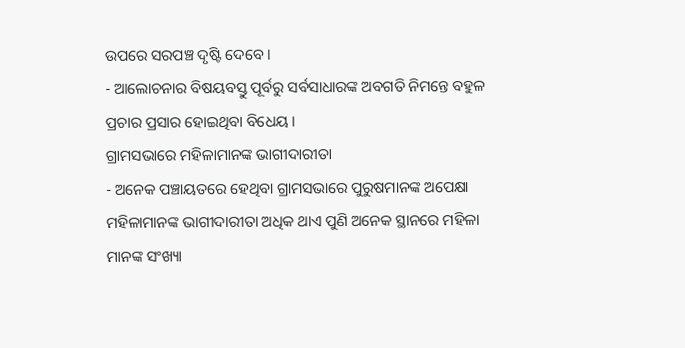ଉପରେ ସରପଞ୍ଚ ଦୃଷ୍ଟି ଦେବେ ।
- ଆଲୋଚନାର ବିଷୟବସ୍ତୁ ପୂର୍ବରୁ ସର୍ବସାଧାରଙ୍କ ଅବଗତି ନିମନ୍ତେ ବହୁଳ ପ୍ରଚାର ପ୍ରସାର ହୋଇଥିବା ବିଧେୟ ।
ଗ୍ରାମସଭାରେ ମହିଳାମାନଙ୍କ ଭାଗୀଦାରୀତା
- ଅନେକ ପଞ୍ଚାୟତରେ ହେଥିବା ଗ୍ରାମସଭାରେ ପୁରୁଷମାନଙ୍କ ଅପେକ୍ଷା ମହିଳାମାନଙ୍କ ଭାଗୀଦାରୀତା ଅଧିକ ଥାଏ ପୁଣି ଅନେକ ସ୍ଥାନରେ ମହିଳା ମାନଙ୍କ ସଂଖ୍ୟା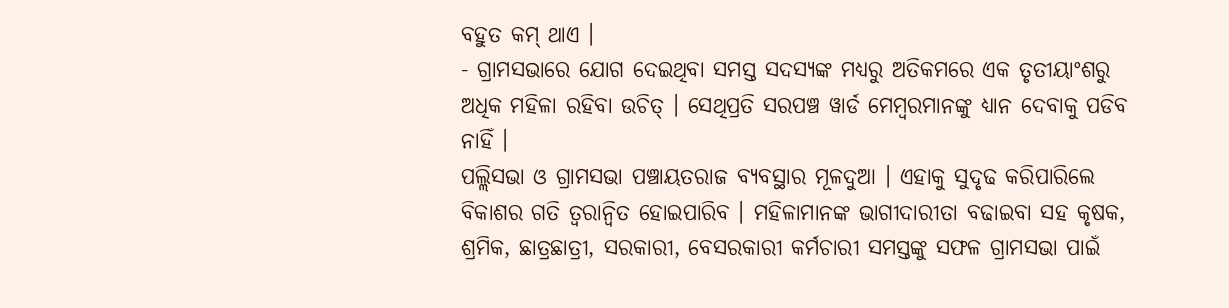ବହୁତ କମ୍ ଥାଏ ।
- ଗ୍ରାମସଭାରେ ଯୋଗ ଦେଇଥିବା ସମସ୍ତ ସଦସ୍ୟଙ୍କ ମଧ୍ୟରୁ ଅତିକମରେ ଏକ ତୃତୀୟାଂଶରୁ ଅଧିକ ମହିଳା ରହିବା ଉଚିତ୍ । ସେଥିପ୍ରତି ସରପଞ୍ଚ ୱାର୍ଡ ମେମ୍ବରମାନଙ୍କୁ ଧ୍ୟାନ ଦେବାକୁ ପଡିବ ନାହିଁ ।
ପଲ୍ଲିସଭା ଓ ଗ୍ରାମସଭା ପଞ୍ଚାୟତରାଜ ବ୍ୟବସ୍ଥାର ମୂଳଦୁଆ । ଏହାକୁ ସୁଦୃଢ କରିପାରିଲେ ବିକାଶର ଗତି ତ୍ୱରାନ୍ୱିତ ହୋଇପାରିବ । ମହିଳାମାନଙ୍କ ଭାଗୀଦାରୀତା ବଢାଇବା ସହ କୃଷକ, ଶ୍ରମିକ, ଛାତ୍ରଛାତ୍ରୀ, ସରକାରୀ, ବେସରକାରୀ କର୍ମଚାରୀ ସମସ୍ତଙ୍କୁ ସଫଳ ଗ୍ରାମସଭା ପାଇଁ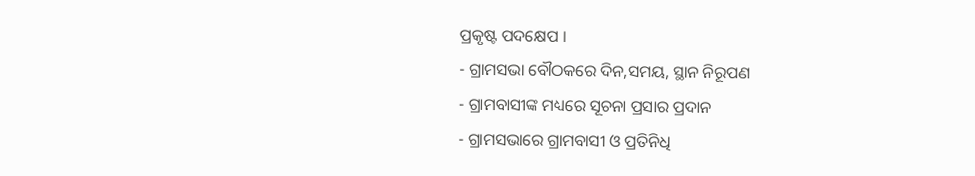ପ୍ରକୃଷ୍ଟ ପଦକ୍ଷେପ ।
- ଗ୍ରାମସଭା ବୌଠକରେ ଦିନ,ସମୟ, ସ୍ଥାନ ନିରୂପଣ
- ଗ୍ରାମବାସୀଙ୍କ ମଧ୍ୟରେ ସୂଚନା ପ୍ରସାର ପ୍ରଦାନ
- ଗ୍ରାମସଭାରେ ଗ୍ରାମବାସୀ ଓ ପ୍ରତିନିଧି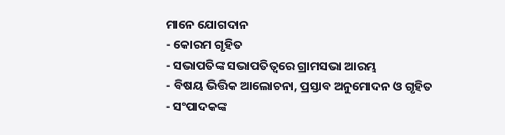ମାନେ ଯୋଗଦାନ
- କୋରମ ଗୃହିତ
- ସଭାପତିଙ୍କ ସଭାପତିତ୍ଵରେ ଗ୍ରାମସଭା ଆରମ୍ଭ
- ବିଷୟ ଭିତ୍ତିକ ଆଲୋଚନା, ପ୍ରସ୍ତାବ ଅନୁମୋଦନ ଓ ଗୃହିତ
- ସଂପାଦକଙ୍କ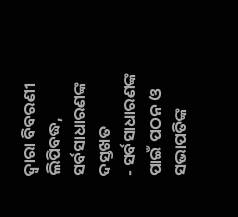ଦ୍ଵାରା ବିବରଣୀ ଲିପିବଦ୍ଧ, ସର୍ବସାଧାରଣଙ୍କ ଦସ୍ତଖତ
- ସର୍ବସାଧାରଣଙ୍କ ପାଇଁ ପଠନ ଓ ସଭାପତିଙ୍କ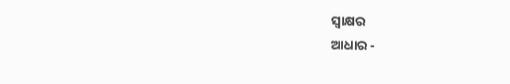ସ୍ଵାକ୍ଷର
ଆଧାର -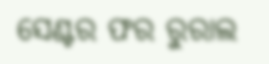ସେଣ୍ଟର ଫର ରୁରାଲ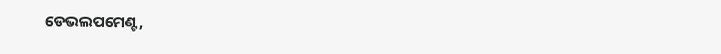ଡେଭଲପମେଣ୍ଟ,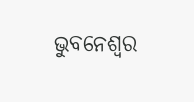ଭୁବନେଶ୍ଵର